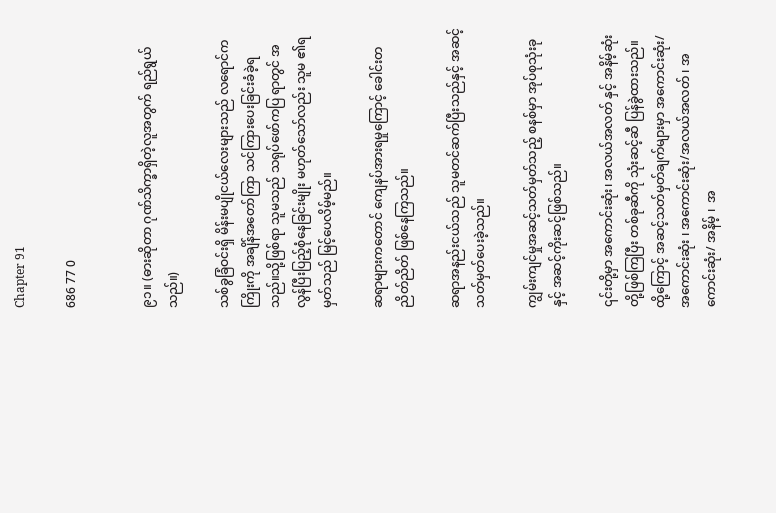Chapter 91

686 77 0


၉၁။ (ဓားဆိုတာ ဂုဏ်သိက္ခာရှိတဲ့လူအတွက် ရည်ရွယ်သည်။)

သစ်ခွခြံဝင်းရှိ မိန်းမပျိုငယ်လေးများသည် လရောင်ကကြိုးကို အချိန်အတော်ကြာ သင်ကြားပေးခြင်းခံခဲ့ရသည်။သို့ဖြစ်ရာ သူမသည် သရုပ်‌ဖော်ကပြ ရာတွင် အလွန်ပြီးပြည့်စုံနေခြင်းမျိုး မဟုတ်သော်လည်း သူမ ၏ရမှတ်သည် မြင့်ပေလိမ့်မည်။

ဆရာများကတောင် ‌ကျေနပ်အားရမှုကြောင့် ခေါင်းတညိတ်ညိတ် ဖြစ်နေကြသည်။

ဆရာအနည်းငယ်သည် သူမတင်ဆက်ပြီးသည်နှင့် အဆင့်သတ်မှတ်ပေးခဲ့သည်။

ကျွမ်းကျင်မှုအဆင့်သတ်မှတ်သည့် စနစ်မှာ အုပ်စုသုံးခုနှင့် အဆင့်ကိုးဆင့်ဖြစ်သည်။

၎င်းတို့မှာ အကောင်းဆုံး၊ အလယ်အလတ် နှင့် အနိမ့်ဆုံးတို့ဖြစ်ကြပြီး တစ်ခုဆီကို သုံးဆင့်ဆီ ပြန်ခွဲထားသည်။ ထို့ကြောင့် အဆင့်သတ်မှတ်ချက်များမှာ အကောင်းဆုံး/ အကောင်းဆုံး ၊ အကောင်း‌ဆုံး/အလယ်အလတ် ၊ အကောင်းဆုံး/ အနိမ့် ၊  အ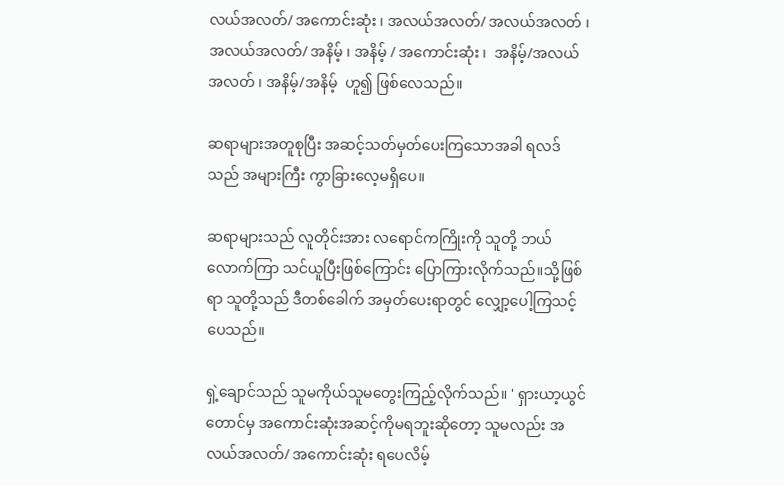လယ်အလတ်/ အကောင်းဆုံး ၊ အလယ်အလတ်/ အလယ်အလတ် ၊ အလယ်အလတ်/ အနိမ့် ၊ အနိမ့် / အကောင်းဆုံး ၊  အနိမ့်/အလယ်အလတ် ၊ အနိမ့်/အနိမ့်  ဟူ၍ ဖြစ်လေသည်။

ဆရာများအတူစုပြီး အဆင့်သတ်မှတ်ပေးကြသောအခါ ရလဒ်သည် အများကြီး ကွာခြားလေ့မရှိပေ။

ဆရာများသည် လူတိုင်းအား လရောင်ကကြိုးကို သူတို့ ဘယ်လောက်ကြာ သင်ယူပြီးဖြစ်ကြောင်း ပြောကြားလိုက်သည်။သို့ဖြစ်ရာ သူတို့သည် ဒီတစ်ခေါက် အမှတ်ပေးရာတွင် လျှော့ပေါ့ကြသင့်ပေသည်။

ရှဲ့ချောင်သည် သူမကိုယ်သူမတွေးကြည့်လိုက်သည်။ ' ရှားယာ့ယွင်တောင်မှ အကောင်းဆုံးအဆင့်ကိုမရဘူးဆိုတော့ သူမလည်း အလယ်အလတ်/ အကောင်းဆုံး ရပေလိမ့်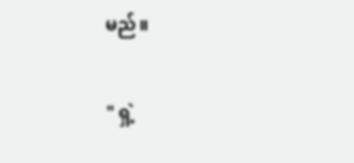မည်။

" ရှဲ့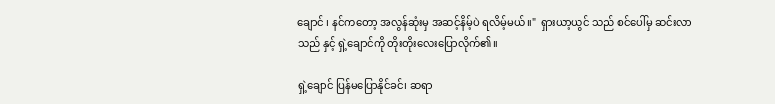ချောင် ၊ နင်ကတော့ အလွန်ဆုံးမှ အဆင့်နိမ့်ပဲ ရလိမ့်မယ်။"  ရှားယာ့ယွင် သည် စင်ပေါ်မှ ဆင်းလာသည် နှင့် ရှဲ့ချောင်ကို တိုးတိုးလေးပြောလိုက်၏။

ရှဲ့ချောင် ပြန်မပြောနိုင်ခင်၊ ဆရာ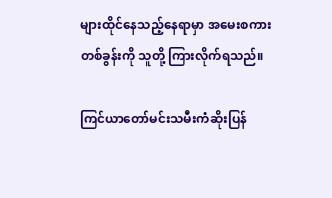များထိုင်နေသည့်နေရာမှာ အမေးစကား တစ်ခွန်းကို သူတို့ ကြားလိုက်ရသည်။

ကြင်ယာတော်မင်းသမီးကံဆိုးပြန်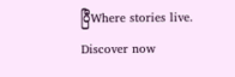ပြီWhere stories live. Discover now